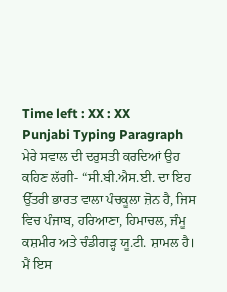Time left : XX : XX
Punjabi Typing Paragraph
ਮੇਰੇ ਸਵਾਲ ਦੀ ਦਰੁਸਤੀ ਕਰਦਿਆਂ ਉਹ ਕਹਿਣ ਲੱਗੀ- “ਸੀ.ਬੀ.ਐਸ.ਈ. ਦਾ ਇਹ ਉੱਤਰੀ ਭਾਰਤ ਵਾਲਾ ਪੰਚਕੂਲਾ ਜ਼ੋਨ ਹੈ, ਜਿਸ ਵਿਚ ਪੰਜਾਬ, ਹਰਿਆਣਾ, ਹਿਮਾਚਲ, ਜੰਮੂ ਕਸ਼ਮੀਰ ਅਤੇ ਚੰਡੀਗੜ੍ਹ ਯੂ.ਟੀ. ਸ਼ਾਮਲ ਹੈ। ਮੈਂ ਇਸ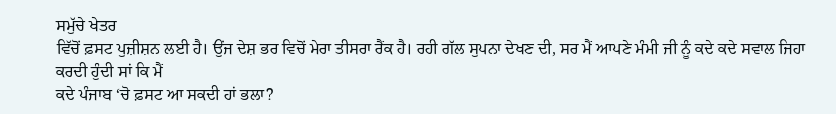ਸਮੁੱਚੇ ਖੇਤਰ
ਵਿੱਚੋਂ ਫ਼ਸਟ ਪੁਜ਼ੀਸ਼ਨ ਲਈ ਹੈ। ਉਂਜ ਦੇਸ਼ ਭਰ ਵਿਚੋਂ ਮੇਰਾ ਤੀਸਰਾ ਰੈਂਕ ਹੈ। ਰਹੀ ਗੱਲ ਸੁਪਨਾ ਦੇਖਣ ਦੀ, ਸਰ ਮੈਂ ਆਪਣੇ ਮੰਮੀ ਜੀ ਨੂੰ ਕਦੇ ਕਦੇ ਸਵਾਲ ਜਿਹਾ ਕਰਦੀ ਹੁੰਦੀ ਸਾਂ ਕਿ ਮੈਂ
ਕਦੇ ਪੰਜਾਬ ‘ਚੋ ਫ਼ਸਟ ਆ ਸਕਦੀ ਹਾਂ ਭਲਾ?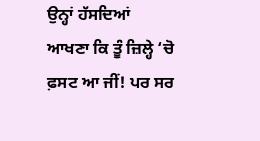ਉਨ੍ਹਾਂ ਹੱਸਦਿਆਂ ਆਖਣਾ ਕਿ ਤੂੰ ਜ਼ਿਲ੍ਹੇ ‘ਚੋ ਫ਼ਸਟ ਆ ਜੀਂ! ਪਰ ਸਰ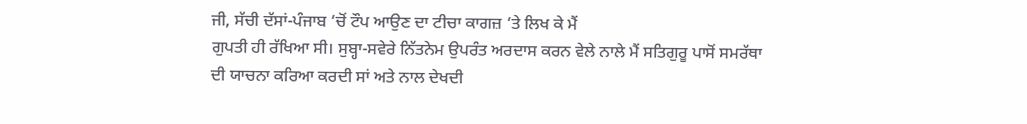ਜੀ, ਸੱਚੀ ਦੱਸਾਂ-ਪੰਜਾਬ ‘ਚੋਂ ਟੌਪ ਆਉਣ ਦਾ ਟੀਚਾ ਕਾਗਜ਼ ‘ਤੇ ਲਿਖ ਕੇ ਮੈਂ
ਗੁਪਤੀ ਹੀ ਰੱਖਿਆ ਸੀ। ਸੁਬ੍ਹਾ-ਸਵੇਰੇ ਨਿੱਤਨੇਮ ਉਪਰੰਤ ਅਰਦਾਸ ਕਰਨ ਵੇਲੇ ਨਾਲੇ ਮੈਂ ਸਤਿਗੁਰੂ ਪਾਸੋਂ ਸਮਰੱਥਾ ਦੀ ਯਾਚਨਾ ਕਰਿਆ ਕਰਦੀ ਸਾਂ ਅਤੇ ਨਾਲ ਦੇਖਦੀ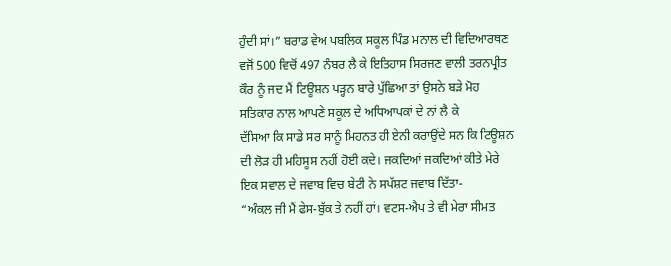ਹੁੰਦੀ ਸਾਂ।” ਬਰਾਡ ਵੇਅ ਪਬਲਿਕ ਸਕੂਲ ਪਿੰਡ ਮਨਾਲ ਦੀ ਵਿਦਿਆਰਥਣ
ਵਜੋਂ 500 ਵਿਚੋਂ 497 ਨੰਬਰ ਲੈ ਕੇ ਇਤਿਹਾਸ ਸਿਰਜਣ ਵਾਲੀ ਤਰਨਪ੍ਰੀਤ ਕੌਰ ਨੂੰ ਜਦ ਮੈਂ ਟਿਊਸ਼ਨ ਪੜ੍ਹਨ ਬਾਰੇ ਪੁੱਛਿਆ ਤਾਂ ਉਸਨੇ ਬੜੇ ਮੋਹ ਸਤਿਕਾਰ ਨਾਲ ਆਪਣੇ ਸਕੂਲ ਦੇ ਅਧਿਆਪਕਾਂ ਦੇ ਨਾਂ ਲੈ ਕੇ
ਦੱਸਿਆ ਕਿ ਸਾਡੇ ਸਰ ਸਾਨੂੰ ਮਿਹਨਤ ਹੀ ਏਨੀ ਕਰਾਉਂਦੇ ਸਨ ਕਿ ਟਿਊਸ਼ਨ ਦੀ ਲੋੜ ਹੀ ਮਹਿਸੂਸ ਨਹੀਂ ਹੋਈ ਕਦੇ। ਜਕਦਿਆਂ ਜਕਦਿਆਂ ਕੀਤੇ ਮੇਰੇ ਇਕ ਸਵਾਲ ਦੇ ਜਵਾਬ ਵਿਚ ਬੇਟੀ ਨੇ ਸਪੱਸ਼ਟ ਜਵਾਬ ਦਿੱਤਾ-
“ਅੰਕਲ ਜੀ ਮੈਂ ਫੇਸ-ਬੁੱਕ ਤੇ ਨਹੀਂ ਹਾਂ। ਵਟਸ-ਐਪ ਤੇ ਵੀ ਮੇਰਾ ਸੀਮਤ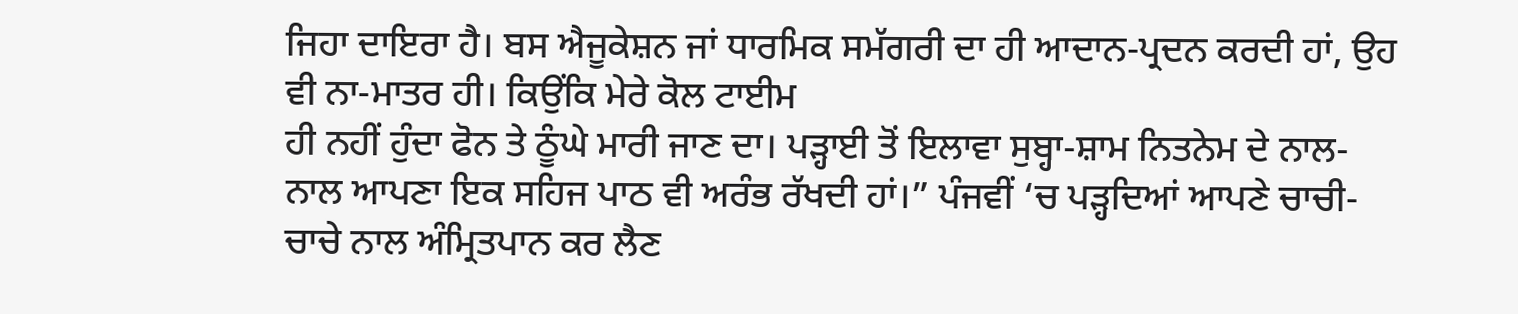ਜਿਹਾ ਦਾਇਰਾ ਹੈ। ਬਸ ਐਜੂਕੇਸ਼ਨ ਜਾਂ ਧਾਰਮਿਕ ਸਮੱਗਰੀ ਦਾ ਹੀ ਆਦਾਨ-ਪ੍ਰਦਨ ਕਰਦੀ ਹਾਂ, ਉਹ ਵੀ ਨਾ-ਮਾਤਰ ਹੀ। ਕਿਉਂਕਿ ਮੇਰੇ ਕੋਲ ਟਾਈਮ
ਹੀ ਨਹੀਂ ਹੁੰਦਾ ਫੋਨ ਤੇ ਠੂੰਘੇ ਮਾਰੀ ਜਾਣ ਦਾ। ਪੜ੍ਹਾਈ ਤੋਂ ਇਲਾਵਾ ਸੁਬ੍ਹਾ-ਸ਼ਾਮ ਨਿਤਨੇਮ ਦੇ ਨਾਲ-ਨਾਲ ਆਪਣਾ ਇਕ ਸਹਿਜ ਪਾਠ ਵੀ ਅਰੰਭ ਰੱਖਦੀ ਹਾਂ।” ਪੰਜਵੀਂ ‘ਚ ਪੜ੍ਹਦਿਆਂ ਆਪਣੇ ਚਾਚੀ-ਚਾਚੇ ਨਾਲ ਅੰਮ੍ਰਿਤਪਾਨ ਕਰ ਲੈਣ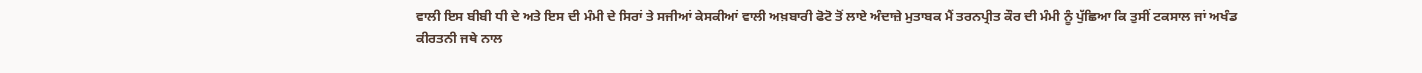ਵਾਲੀ ਇਸ ਬੀਬੀ ਧੀ ਦੇ ਅਤੇ ਇਸ ਦੀ ਮੰਮੀ ਦੇ ਸਿਰਾਂ ਤੇ ਸਜੀਆਂ ਕੇਸਕੀਆਂ ਵਾਲੀ ਅਖ਼ਬਾਰੀ ਫੋਟੋ ਤੋਂ ਲਾਏ ਅੰਦਾਜ਼ੇ ਮੁਤਾਬਕ ਮੈਂ ਤਰਨਪ੍ਰੀਤ ਕੌਰ ਦੀ ਮੰਮੀ ਨੂੰ ਪੁੱਛਿਆ ਕਿ ਤੁਸੀਂ ਟਕਸਾਲ ਜਾਂ ਅਖੰਡ
ਕੀਰਤਨੀ ਜਥੇ ਨਾਲ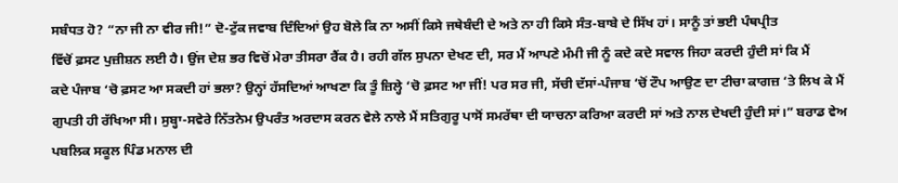ਸਬੰਧਤ ਹੋ? “ਨਾ ਜੀ ਨਾ ਵੀਰ ਜੀ!” ਦੋ-ਟੁੱਕ ਜਵਾਬ ਦਿੰਦਿਆਂ ਉਹ ਬੋਲੇ ਕਿ ਨਾ ਅਸੀਂ ਕਿਸੇ ਜਥੇਬੰਦੀ ਦੇ ਅਤੇ ਨਾ ਹੀ ਕਿਸੇ ਸੰਤ-ਬਾਬੇ ਦੇ ਸਿੱਖ ਹਾਂ। ਸਾਨੂੰ ਤਾਂ ਭਈ ਪੰਥਪ੍ਰੀਤ
ਵਿੱਚੋਂ ਫ਼ਸਟ ਪੁਜ਼ੀਸ਼ਨ ਲਈ ਹੈ। ਉਂਜ ਦੇਸ਼ ਭਰ ਵਿਚੋਂ ਮੇਰਾ ਤੀਸਰਾ ਰੈਂਕ ਹੈ। ਰਹੀ ਗੱਲ ਸੁਪਨਾ ਦੇਖਣ ਦੀ, ਸਰ ਮੈਂ ਆਪਣੇ ਮੰਮੀ ਜੀ ਨੂੰ ਕਦੇ ਕਦੇ ਸਵਾਲ ਜਿਹਾ ਕਰਦੀ ਹੁੰਦੀ ਸਾਂ ਕਿ ਮੈਂ
ਕਦੇ ਪੰਜਾਬ ‘ਚੋ ਫ਼ਸਟ ਆ ਸਕਦੀ ਹਾਂ ਭਲਾ? ਉਨ੍ਹਾਂ ਹੱਸਦਿਆਂ ਆਖਣਾ ਕਿ ਤੂੰ ਜ਼ਿਲ੍ਹੇ ‘ਚੋ ਫ਼ਸਟ ਆ ਜੀਂ! ਪਰ ਸਰ ਜੀ, ਸੱਚੀ ਦੱਸਾਂ-ਪੰਜਾਬ ‘ਚੋਂ ਟੌਪ ਆਉਣ ਦਾ ਟੀਚਾ ਕਾਗਜ਼ ‘ਤੇ ਲਿਖ ਕੇ ਮੈਂ
ਗੁਪਤੀ ਹੀ ਰੱਖਿਆ ਸੀ। ਸੁਬ੍ਹਾ-ਸਵੇਰੇ ਨਿੱਤਨੇਮ ਉਪਰੰਤ ਅਰਦਾਸ ਕਰਨ ਵੇਲੇ ਨਾਲੇ ਮੈਂ ਸਤਿਗੁਰੂ ਪਾਸੋਂ ਸਮਰੱਥਾ ਦੀ ਯਾਚਨਾ ਕਰਿਆ ਕਰਦੀ ਸਾਂ ਅਤੇ ਨਾਲ ਦੇਖਦੀ ਹੁੰਦੀ ਸਾਂ।” ਬਰਾਡ ਵੇਅ ਪਬਲਿਕ ਸਕੂਲ ਪਿੰਡ ਮਨਾਲ ਦੀ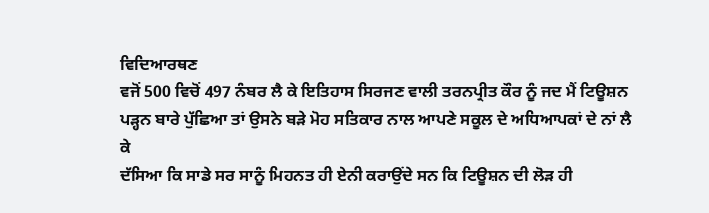ਵਿਦਿਆਰਥਣ
ਵਜੋਂ 500 ਵਿਚੋਂ 497 ਨੰਬਰ ਲੈ ਕੇ ਇਤਿਹਾਸ ਸਿਰਜਣ ਵਾਲੀ ਤਰਨਪ੍ਰੀਤ ਕੌਰ ਨੂੰ ਜਦ ਮੈਂ ਟਿਊਸ਼ਨ ਪੜ੍ਹਨ ਬਾਰੇ ਪੁੱਛਿਆ ਤਾਂ ਉਸਨੇ ਬੜੇ ਮੋਹ ਸਤਿਕਾਰ ਨਾਲ ਆਪਣੇ ਸਕੂਲ ਦੇ ਅਧਿਆਪਕਾਂ ਦੇ ਨਾਂ ਲੈ ਕੇ
ਦੱਸਿਆ ਕਿ ਸਾਡੇ ਸਰ ਸਾਨੂੰ ਮਿਹਨਤ ਹੀ ਏਨੀ ਕਰਾਉਂਦੇ ਸਨ ਕਿ ਟਿਊਸ਼ਨ ਦੀ ਲੋੜ ਹੀ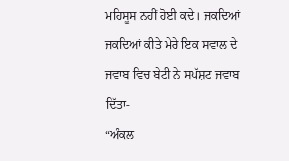ਮਹਿਸੂਸ ਨਹੀਂ ਹੋਈ ਕਦੇ। ਜਕਦਿਆਂ ਜਕਦਿਆਂ ਕੀਤੇ ਮੇਰੇ ਇਕ ਸਵਾਲ ਦੇ ਜਵਾਬ ਵਿਚ ਬੇਟੀ ਨੇ ਸਪੱਸ਼ਟ ਜਵਾਬ ਦਿੱਤਾ-
“ਅੰਕਲ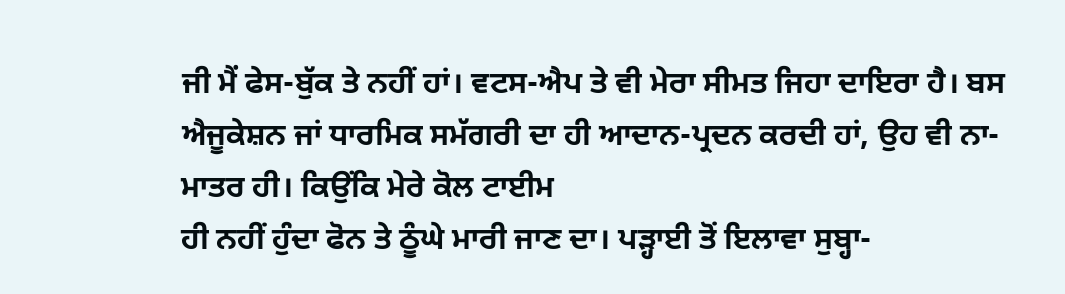ਜੀ ਮੈਂ ਫੇਸ-ਬੁੱਕ ਤੇ ਨਹੀਂ ਹਾਂ। ਵਟਸ-ਐਪ ਤੇ ਵੀ ਮੇਰਾ ਸੀਮਤ ਜਿਹਾ ਦਾਇਰਾ ਹੈ। ਬਸ ਐਜੂਕੇਸ਼ਨ ਜਾਂ ਧਾਰਮਿਕ ਸਮੱਗਰੀ ਦਾ ਹੀ ਆਦਾਨ-ਪ੍ਰਦਨ ਕਰਦੀ ਹਾਂ, ਉਹ ਵੀ ਨਾ-ਮਾਤਰ ਹੀ। ਕਿਉਂਕਿ ਮੇਰੇ ਕੋਲ ਟਾਈਮ
ਹੀ ਨਹੀਂ ਹੁੰਦਾ ਫੋਨ ਤੇ ਠੂੰਘੇ ਮਾਰੀ ਜਾਣ ਦਾ। ਪੜ੍ਹਾਈ ਤੋਂ ਇਲਾਵਾ ਸੁਬ੍ਹਾ-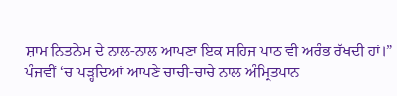ਸ਼ਾਮ ਨਿਤਨੇਮ ਦੇ ਨਾਲ-ਨਾਲ ਆਪਣਾ ਇਕ ਸਹਿਜ ਪਾਠ ਵੀ ਅਰੰਭ ਰੱਖਦੀ ਹਾਂ।” ਪੰਜਵੀਂ ‘ਚ ਪੜ੍ਹਦਿਆਂ ਆਪਣੇ ਚਾਚੀ-ਚਾਚੇ ਨਾਲ ਅੰਮ੍ਰਿਤਪਾਨ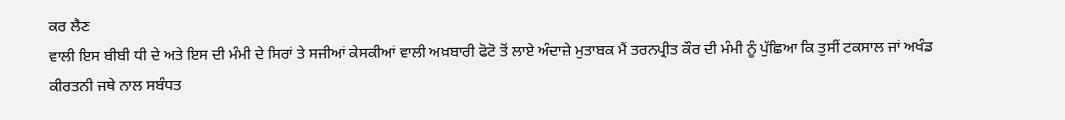ਕਰ ਲੈਣ
ਵਾਲੀ ਇਸ ਬੀਬੀ ਧੀ ਦੇ ਅਤੇ ਇਸ ਦੀ ਮੰਮੀ ਦੇ ਸਿਰਾਂ ਤੇ ਸਜੀਆਂ ਕੇਸਕੀਆਂ ਵਾਲੀ ਅਖ਼ਬਾਰੀ ਫੋਟੋ ਤੋਂ ਲਾਏ ਅੰਦਾਜ਼ੇ ਮੁਤਾਬਕ ਮੈਂ ਤਰਨਪ੍ਰੀਤ ਕੌਰ ਦੀ ਮੰਮੀ ਨੂੰ ਪੁੱਛਿਆ ਕਿ ਤੁਸੀਂ ਟਕਸਾਲ ਜਾਂ ਅਖੰਡ
ਕੀਰਤਨੀ ਜਥੇ ਨਾਲ ਸਬੰਧਤ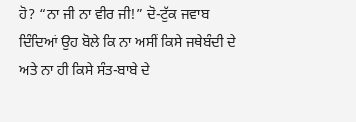ਹੋ? “ਨਾ ਜੀ ਨਾ ਵੀਰ ਜੀ!” ਦੋ-ਟੁੱਕ ਜਵਾਬ ਦਿੰਦਿਆਂ ਉਹ ਬੋਲੇ ਕਿ ਨਾ ਅਸੀਂ ਕਿਸੇ ਜਥੇਬੰਦੀ ਦੇ ਅਤੇ ਨਾ ਹੀ ਕਿਸੇ ਸੰਤ-ਬਾਬੇ ਦੇ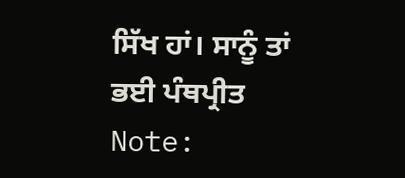ਸਿੱਖ ਹਾਂ। ਸਾਨੂੰ ਤਾਂ ਭਈ ਪੰਥਪ੍ਰੀਤ
Note: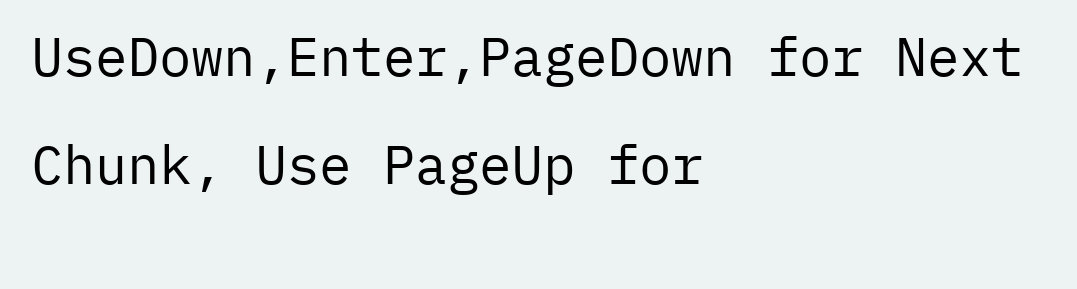UseDown,Enter,PageDown for Next Chunk, Use PageUp for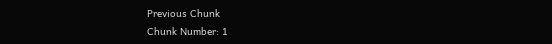Previous Chunk
Chunk Number: 1